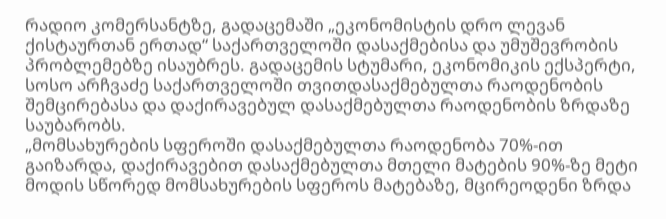რადიო კომერსანტზე, გადაცემაში „ეკონომისტის დრო ლევან ქისტაურთან ერთად“ საქართველოში დასაქმებისა და უმუშევრობის პრობლემებზე ისაუბრეს. გადაცემის სტუმარი, ეკონომიკის ექსპერტი, სოსო არჩვაძე საქართველოში თვითდასაქმებულთა რაოდენობის შემცირებასა და დაქირავებულ დასაქმებულთა რაოდენობის ზრდაზე საუბარობს.
„მომსახურების სფეროში დასაქმებულთა რაოდენობა 70%-ით გაიზარდა, დაქირავებით დასაქმებულთა მთელი მატების 90%-ზე მეტი მოდის სწორედ მომსახურების სფეროს მატებაზე, მცირეოდენი ზრდა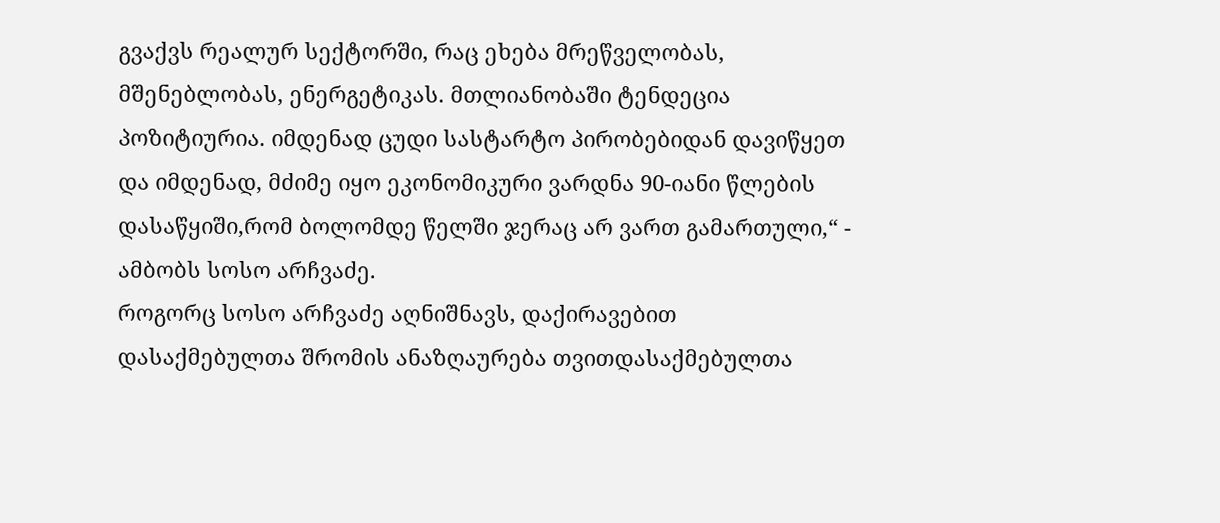გვაქვს რეალურ სექტორში, რაც ეხება მრეწველობას, მშენებლობას, ენერგეტიკას. მთლიანობაში ტენდეცია პოზიტიურია. იმდენად ცუდი სასტარტო პირობებიდან დავიწყეთ და იმდენად, მძიმე იყო ეკონომიკური ვარდნა 90-იანი წლების დასაწყიში,რომ ბოლომდე წელში ჯერაც არ ვართ გამართული,“ - ამბობს სოსო არჩვაძე.
როგორც სოსო არჩვაძე აღნიშნავს, დაქირავებით დასაქმებულთა შრომის ანაზღაურება თვითდასაქმებულთა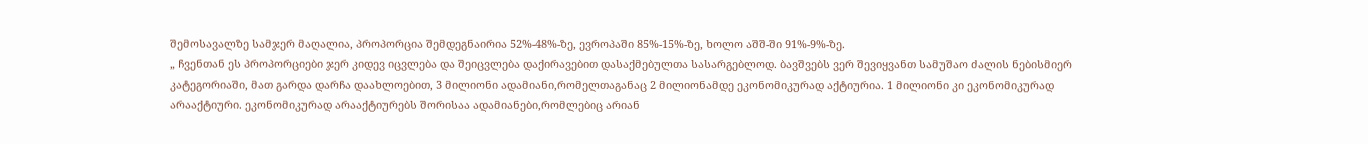შემოსავალზე სამჯერ მაღალია, პროპორცია შემდეგნაირია 52%-48%-ზე, ევროპაში 85%-15%-ზე, ხოლო აშშ-ში 91%-9%-ზე.
„ ჩვენთან ეს პროპორციები ჯერ კიდევ იცვლება და შეიცვლება დაქირავებით დასაქმებულთა სასარგებლოდ. ბავშვებს ვერ შევიყვანთ სამუშაო ძალის ნებისმიერ კატეგორიაში, მათ გარდა დარჩა დაახლოებით, 3 მილიონი ადამიანი,რომელთაგანაც 2 მილიონამდე ეკონომიკურად აქტიურია. 1 მილიონი კი ეკონომიკურად არააქტიური. ეკონომიკურად არააქტიურებს შორისაა ადამიანები,რომლებიც არიან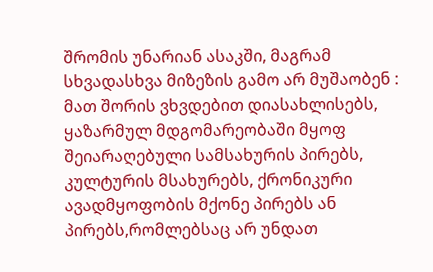შრომის უნარიან ასაკში, მაგრამ სხვადასხვა მიზეზის გამო არ მუშაობენ : მათ შორის ვხვდებით დიასახლისებს, ყაზარმულ მდგომარეობაში მყოფ შეიარაღებული სამსახურის პირებს, კულტურის მსახურებს, ქრონიკური ავადმყოფობის მქონე პირებს ან პირებს,რომლებსაც არ უნდათ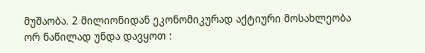მუშაობა. 2 მილიონიდან ეკონომიკურად აქტიური მოსახლეობა ორ ნაწილად უნდა დავყოთ :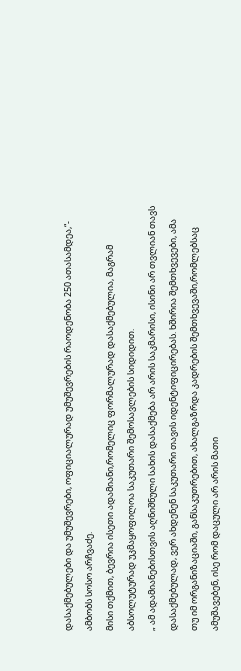დასაქმებულები და უმუშევრები, ოფიციალურად უმუშევრების რაოდენობა 250 ათასამდეა,“- ამბობს სოსო არჩვაძე.
მისი თქმით, ბევრია ისეთი ადამიანი,რომელიც ფორმალურად დასაქმებულია, მაგრამ აბსოლუტურად უკმაყოფილოა საკუთარი შემოსავლების სიდიდით.
„ ამ ადამიანებისთვის აღნიშნული სახის დასაქმება არ არის საკმარისი, ისინი არ თვლიან თავს დასაქმებულად, ვერ ახდენენ საკუთარი თავის იდენტიფიცირებას. ხშირია შემთხვევები, ამა თუ იმ ორგანიზაციაში, განსაკუთრებით, ახალგაზრდა კადრების შემთხვევაში,რომლებსაც ამუშავებენ, ისე რომ დაცული არ არის მათი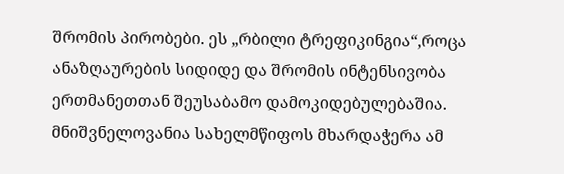შრომის პირობები. ეს „რბილი ტრეფიკინგია“,როცა ანაზღაურების სიდიდე და შრომის ინტენსივობა ერთმანეთთან შეუსაბამო დამოკიდებულებაშია. მნიშვნელოვანია სახელმწიფოს მხარდაჭერა ამ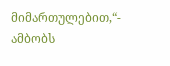მიმართულებით,“- ამბობს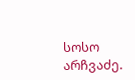სოსო არჩვაძე.